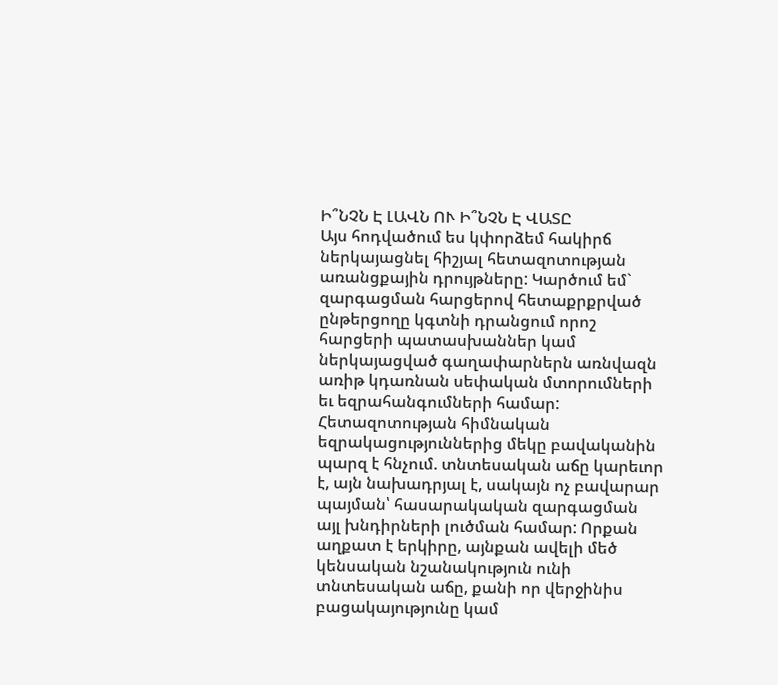Ի՞ՆՉՆ Է ԼԱՎՆ ՈՒ Ի՞ՆՉՆ Է ՎԱՏԸ
Այս հոդվածում ես կփորձեմ հակիրճ ներկայացնել հիշյալ հետազոտության առանցքային դրույթները: Կարծում եմ` զարգացման հարցերով հետաքրքրված ընթերցողը կգտնի դրանցում որոշ հարցերի պատասխաններ կամ ներկայացված գաղափարներն առնվազն առիթ կդառնան սեփական մտորումների եւ եզրահանգումների համար:
Հետազոտության հիմնական եզրակացություններից մեկը բավականին պարզ է հնչում. տնտեսական աճը կարեւոր է, այն նախադրյալ է, սակայն ոչ բավարար պայման՝ հասարակական զարգացման այլ խնդիրների լուծման համար: Որքան աղքատ է երկիրը, այնքան ավելի մեծ կենսական նշանակություն ունի տնտեսական աճը, քանի որ վերջինիս բացակայությունը կամ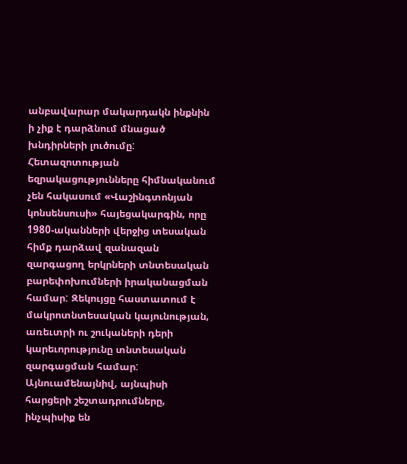անբավարար մակարդակն ինքնին ի չիք է դարձնում մնացած խնդիրների լուծումը:
Հետազոտության եզրակացությունները հիմնականում չեն հակասում «Վաշինգտոնյան կոնսենսուսի» հայեցակարգին, որը 1980-ականների վերջից տեսական հիմք դարձավ զանազան զարգացող երկրների տնտեսական բարեփոխումների իրականացման համար: Զեկույցը հաստատում է մակրոտնտեսական կայունության, առեւտրի ու շուկաների դերի կարեւորությունը տնտեսական զարգացման համար: Այնուամենայնիվ, այնպիսի հարցերի շեշտադրումները, ինչպիսիք են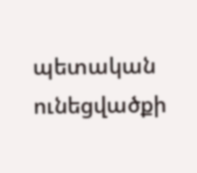պետական ունեցվածքի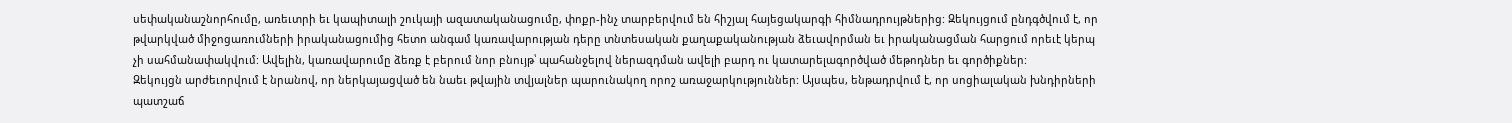սեփականաշնորհումը, առեւտրի եւ կապիտալի շուկայի ազատականացումը, փոքր-ինչ տարբերվում են հիշյալ հայեցակարգի հիմնադրույթներից: Զեկույցում ընդգծվում է, որ թվարկված միջոցառումների իրականացումից հետո անգամ կառավարության դերը տնտեսական քաղաքականության ձեւավորման եւ իրականացման հարցում որեւէ կերպ չի սահմանափակվում: Ավելին, կառավարումը ձեռք է բերում նոր բնույթ՝ պահանջելով ներազդման ավելի բարդ ու կատարելագործված մեթոդներ եւ գործիքներ:
Զեկույցն արժեւորվում է նրանով, որ ներկայացված են նաեւ թվային տվյալներ պարունակող որոշ առաջարկություններ: Այսպես, ենթադրվում է, որ սոցիալական խնդիրների պատշաճ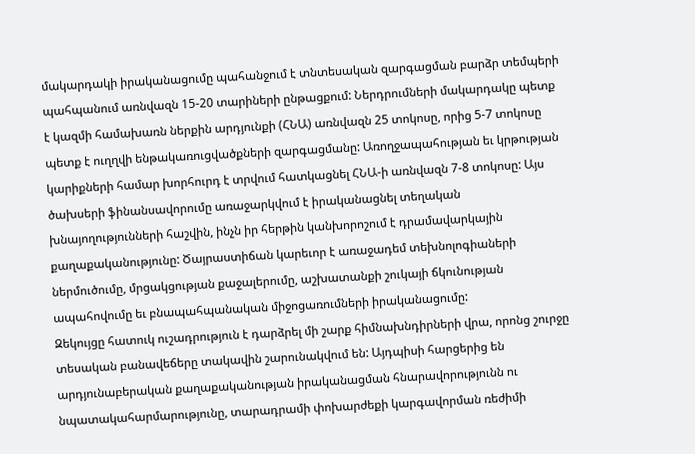մակարդակի իրականացումը պահանջում է տնտեսական զարգացման բարձր տեմպերի պահպանում առնվազն 15-20 տարիների ընթացքում: Ներդրումների մակարդակը պետք է կազմի համախառն ներքին արդյունքի (ՀՆԱ) առնվազն 25 տոկոսը, որից 5-7 տոկոսը պետք է ուղղվի ենթակառուցվածքների զարգացմանը: Առողջապահության եւ կրթության կարիքների համար խորհուրդ է տրվում հատկացնել ՀՆԱ-ի առնվազն 7-8 տոկոսը: Այս ծախսերի ֆինանսավորումը առաջարկվում է իրականացնել տեղական խնայողությունների հաշվին, ինչն իր հերթին կանխորոշում է դրամավարկային քաղաքականությունը: Ծայրաստիճան կարեւոր է առաջադեմ տեխնոլոգիաների ներմուծումը, մրցակցության քաջալերումը, աշխատանքի շուկայի ճկունության ապահովումը եւ բնապահպանական միջոցառումների իրականացումը:
Զեկույցը հատուկ ուշադրություն է դարձրել մի շարք հիմնախնդիրների վրա, որոնց շուրջը տեսական բանավեճերը տակավին շարունակվում են: Այդպիսի հարցերից են արդյունաբերական քաղաքականության իրականացման հնարավորությունն ու նպատակահարմարությունը, տարադրամի փոխարժեքի կարգավորման ռեժիմի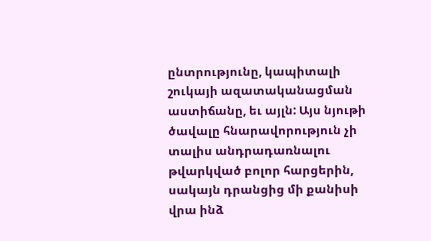ընտրությունը, կապիտալի շուկայի ազատականացման աստիճանը, եւ այլն: Այս նյութի ծավալը հնարավորություն չի տալիս անդրադառնալու թվարկված բոլոր հարցերին, սակայն դրանցից մի քանիսի վրա ինձ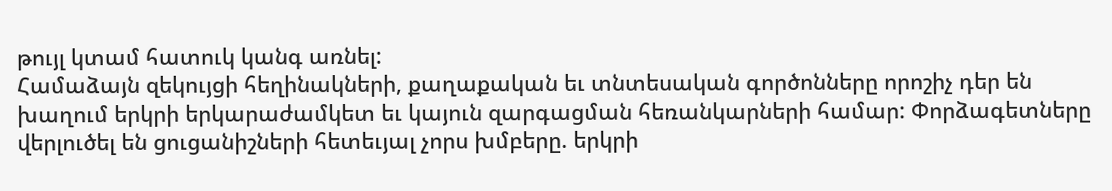թույլ կտամ հատուկ կանգ առնել:
Համաձայն զեկույցի հեղինակների, քաղաքական եւ տնտեսական գործոնները որոշիչ դեր են խաղում երկրի երկարաժամկետ եւ կայուն զարգացման հեռանկարների համար: Փորձագետները վերլուծել են ցուցանիշների հետեւյալ չորս խմբերը. երկրի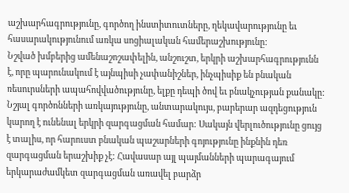աշխարհագրությունը, գործող ինստիտուտները, ղեկավարությունը եւ հասարակությունում առկա սոցիալական համերաշխությունը:
Նշված խմբերից ամենաշոշափելին, անշուշտ, երկրի աշխարհագրությունն է, որը պարունակում է այնպիսի չափանիշներ, ինչպիսիք են բնական ռեսուրսների ապահովվածությունը, ելքը դեպի ծով եւ բնակչության քանակը: Նշյալ գործոնների առկայությունը, անտարակույս, բարերար ազդեցություն կարող է ունենալ երկրի զարգացման համար: Սակայն վերլուծությունը ցույց է տալիս, որ հարուստ բնական պաշարների գոյությունը ինքնին դեռ զարգացման երաշխիք չէ: Հավասար այլ պայմանների պարագայում երկարաժամկետ զարգացման առավել բարձր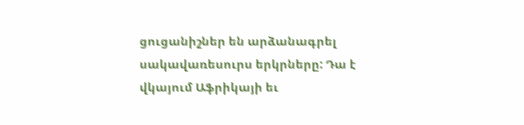ցուցանիշներ են արձանագրել սակավառեսուրս երկրները: Դա է վկայում Աֆրիկայի եւ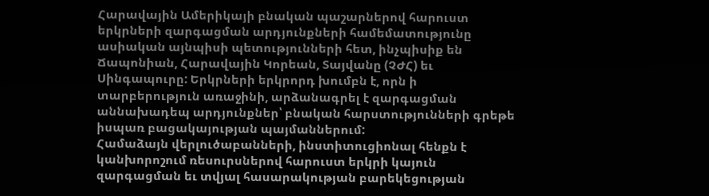Հարավային Ամերիկայի բնական պաշարներով հարուստ երկրների զարգացման արդյունքների համեմատությունը ասիական այնպիսի պետությունների հետ, ինչպիսիք են Ճապոնիան, Հարավային Կորեան, Տայվանը (ՉԺՀ) եւ Սինգապուրը: Երկրների երկրորդ խումբն է, որն ի տարբերություն առաջինի, արձանագրել է զարգացման աննախադեպ արդյունքներ՝ բնական հարստությունների գրեթե իսպառ բացակայության պայմաններում:
Համաձայն վերլուծաբանների, ինստիտուցիոնալ հենքն է կանխորոշում ռեսուրսներով հարուստ երկրի կայուն զարգացման եւ տվյալ հասարակության բարեկեցության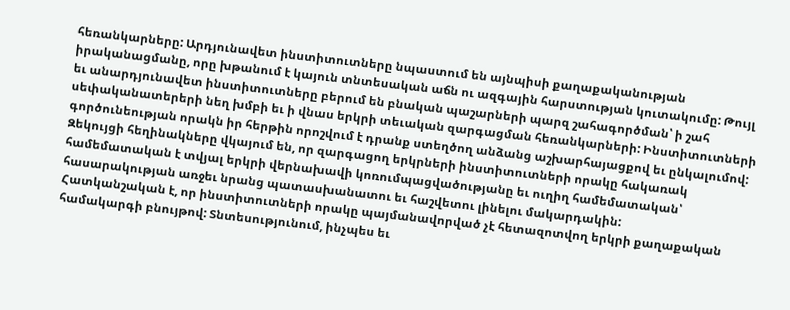հեռանկարները: Արդյունավետ ինստիտուտները նպաստում են այնպիսի քաղաքականության իրականացմանը, որը խթանում է կայուն տնտեսական աճն ու ազգային հարստության կուտակումը: Թույլ եւ անարդյունավետ ինստիտուտները բերում են բնական պաշարների պարզ շահագործման՝ ի շահ սեփականատերերի նեղ խմբի եւ ի վնաս երկրի տեւական զարգացման հեռանկարների: Ինստիտուտների գործունեության որակն իր հերթին որոշվում է դրանք ստեղծող անձանց աշխարհայացքով եւ ընկալումով: Զեկույցի հեղինակները վկայում են, որ զարգացող երկրների ինստիտուտների որակը հակառակ համեմատական է տվյալ երկրի վերնախավի կոռումպացվածությանը եւ ուղիղ համեմատական՝ հասարակության առջեւ նրանց պատասխանատու եւ հաշվետու լինելու մակարդակին:
Հատկանշական է, որ ինստիտուտների որակը պայմանավորված չէ հետազոտվող երկրի քաղաքական համակարգի բնույթով: Տնտեսությունում, ինչպես եւ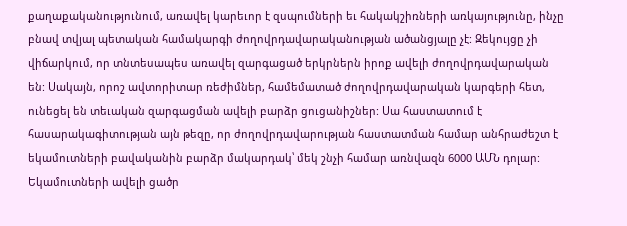քաղաքականությունում, առավել կարեւոր է զսպումների եւ հակակշիռների առկայությունը, ինչը բնավ տվյալ պետական համակարգի ժողովրդավարականության ածանցյալը չէ: Զեկույցը չի վիճարկում, որ տնտեսապես առավել զարգացած երկրներն իրոք ավելի ժողովրդավարական են: Սակայն, որոշ ավտորիտար ռեժիմներ, համեմատած ժողովրդավարական կարգերի հետ, ունեցել են տեւական զարգացման ավելի բարձր ցուցանիշներ: Սա հաստատում է հասարակագիտության այն թեզը, որ ժողովրդավարության հաստատման համար անհրաժեշտ է եկամուտների բավականին բարձր մակարդակ՝ մեկ շնչի համար առնվազն 6000 ԱՄՆ դոլար: Եկամուտների ավելի ցածր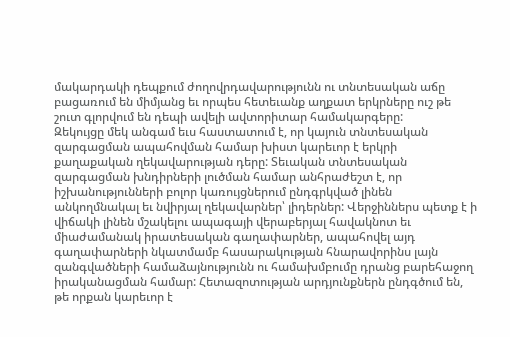մակարդակի դեպքում ժողովրդավարությունն ու տնտեսական աճը բացառում են միմյանց եւ որպես հետեւանք աղքատ երկրները ուշ թե շուտ գլորվում են դեպի ավելի ավտորիտար համակարգերը:
Զեկույցը մեկ անգամ եւս հաստատում է, որ կայուն տնտեսական զարգացման ապահովման համար խիստ կարեւոր է երկրի քաղաքական ղեկավարության դերը: Տեւական տնտեսական զարգացման խնդիրների լուծման համար անհրաժեշտ է, որ իշխանությունների բոլոր կառույցներում ընդգրկված լինեն անկողմնակալ եւ նվիրյալ ղեկավարներ՝ լիդերներ: Վերջիններս պետք է ի վիճակի լինեն մշակելու ապագայի վերաբերյալ հավակնոտ եւ միաժամանակ իրատեսական գաղափարներ, ապահովել այդ գաղափարների նկատմամբ հասարակության հնարավորինս լայն զանգվածների համաձայնությունն ու համախմբումը դրանց բարեհաջող իրականացման համար: Հետազոտության արդյունքներն ընդգծում են, թե որքան կարեւոր է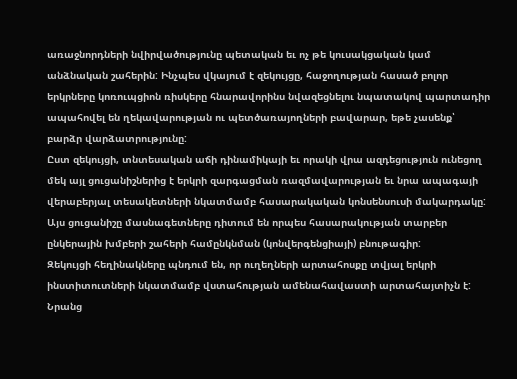առաջնորդների նվիրվածությունը պետական եւ ոչ թե կուսակցական կամ անձնական շահերին: Ինչպես վկայում է զեկույցը, հաջողության հասած բոլոր երկրները կոռուպցիոն ռիսկերը հնարավորինս նվազեցնելու նպատակով պարտադիր ապահովել են ղեկավարության ու պետծառայողների բավարար, եթե չասենք՝ բարձր վարձատրությունը:
Ըստ զեկույցի, տնտեսական աճի դինամիկայի եւ որակի վրա ազդեցություն ունեցող մեկ այլ ցուցանիշներից է երկրի զարգացման ռազմավարության եւ նրա ապագայի վերաբերյալ տեսակետների նկատմամբ հասարակական կոնսենսուսի մակարդակը: Այս ցուցանիշը մասնագետները դիտում են որպես հասարակության տարբեր ընկերային խմբերի շահերի համընկնման (կոնվերգենցիայի) բնութագիր:
Զեկույցի հեղինակները պնդում են, որ ուղեղների արտահոսքը տվյալ երկրի ինստիտուտների նկատմամբ վստահության ամենահավաստի արտահայտիչն է: Նրանց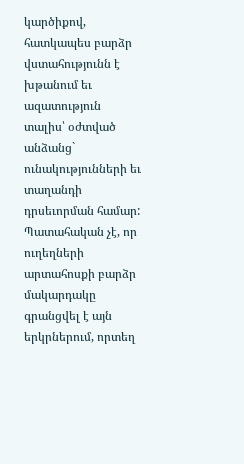կարծիքով, հատկապես բարձր վստահությունն է խթանում եւ ազատություն տալիս՝ օժտված անձանց` ունակությունների եւ տաղանդի դրսեւորման համար: Պատահական չէ, որ ուղեղների արտահոսքի բարձր մակարդակը գրանցվել է այն երկրներում, որտեղ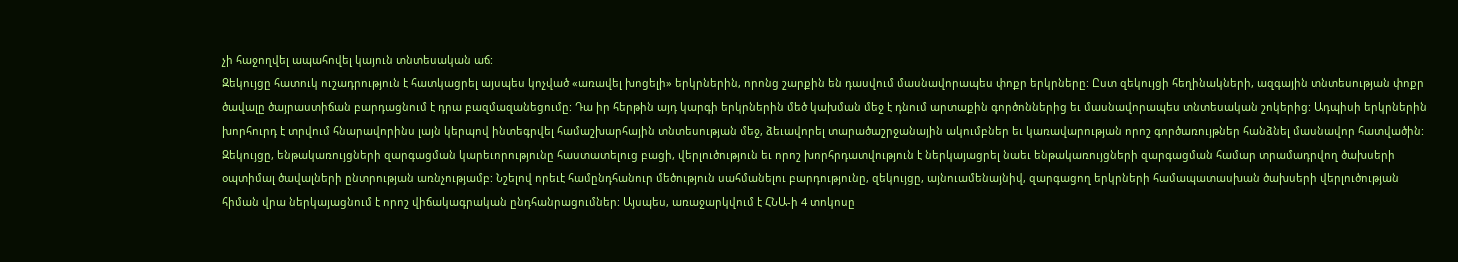չի հաջողվել ապահովել կայուն տնտեսական աճ:
Զեկույցը հատուկ ուշադրություն է հատկացրել այսպես կոչված «առավել խոցելի» երկրներին, որոնց շարքին են դասվում մասնավորապես փոքր երկրները: Ըստ զեկույցի հեղինակների, ազգային տնտեսության փոքր ծավալը ծայրաստիճան բարդացնում է դրա բազմազանեցումը: Դա իր հերթին այդ կարգի երկրներին մեծ կախման մեջ է դնում արտաքին գործոններից եւ մասնավորապես տնտեսական շոկերից: Ադպիսի երկրներին խորհուրդ է տրվում հնարավորինս լայն կերպով ինտեգրվել համաշխարհային տնտեսության մեջ, ձեւավորել տարածաշրջանային ակումբներ եւ կառավարության որոշ գործառույթներ հանձնել մասնավոր հատվածին:
Զեկույցը, ենթակառույցների զարգացման կարեւորությունը հաստատելուց բացի, վերլուծություն եւ որոշ խորհրդատվություն է ներկայացրել նաեւ ենթակառույցների զարգացման համար տրամադրվող ծախսերի օպտիմալ ծավալների ընտրության առնչությամբ: Նշելով որեւէ համընդհանուր մեծություն սահմանելու բարդությունը, զեկույցը, այնուամենայնիվ, զարգացող երկրների համապատասխան ծախսերի վերլուծության հիման վրա ներկայացնում է որոշ վիճակագրական ընդհանրացումներ: Այսպես, առաջարկվում է ՀՆԱ-ի 4 տոկոսը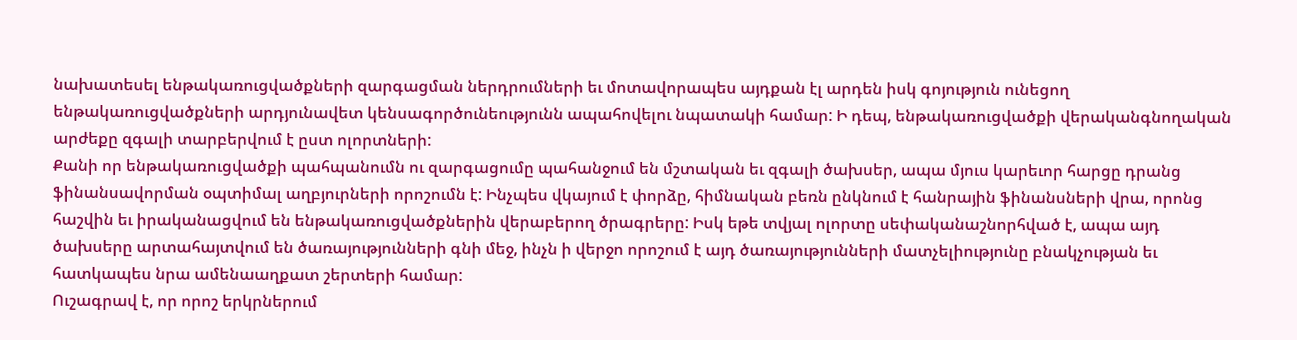նախատեսել ենթակառուցվածքների զարգացման ներդրումների եւ մոտավորապես այդքան էլ արդեն իսկ գոյություն ունեցող ենթակառուցվածքների արդյունավետ կենսագործունեությունն ապահովելու նպատակի համար: Ի դեպ, ենթակառուցվածքի վերականգնողական արժեքը զգալի տարբերվում է ըստ ոլորտների:
Քանի որ ենթակառուցվածքի պահպանումն ու զարգացումը պահանջում են մշտական եւ զգալի ծախսեր, ապա մյուս կարեւոր հարցը դրանց ֆինանսավորման օպտիմալ աղբյուրների որոշումն է: Ինչպես վկայում է փորձը, հիմնական բեռն ընկնում է հանրային ֆինանսների վրա, որոնց հաշվին եւ իրականացվում են ենթակառուցվածքներին վերաբերող ծրագրերը: Իսկ եթե տվյալ ոլորտը սեփականաշնորհված է, ապա այդ ծախսերը արտահայտվում են ծառայությունների գնի մեջ, ինչն ի վերջո որոշում է այդ ծառայությունների մատչելիությունը բնակչության եւ հատկապես նրա ամենաաղքատ շերտերի համար:
Ուշագրավ է, որ որոշ երկրներում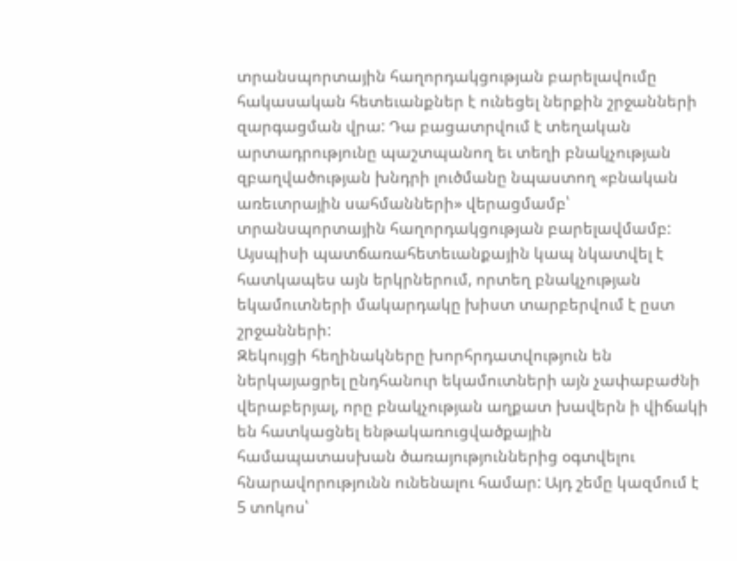տրանսպորտային հաղորդակցության բարելավումը հակասական հետեւանքներ է ունեցել ներքին շրջանների զարգացման վրա: Դա բացատրվում է տեղական արտադրությունը պաշտպանող եւ տեղի բնակչության զբաղվածության խնդրի լուծմանը նպաստող «բնական առեւտրային սահմանների» վերացմամբ՝ տրանսպորտային հաղորդակցության բարելավմամբ: Այսպիսի պատճառահետեւանքային կապ նկատվել է հատկապես այն երկրներում, որտեղ բնակչության եկամուտների մակարդակը խիստ տարբերվում է ըստ շրջանների:
Զեկույցի հեղինակները խորհրդատվություն են ներկայացրել ընդհանուր եկամուտների այն չափաբաժնի վերաբերյալ, որը բնակչության աղքատ խավերն ի վիճակի են հատկացնել ենթակառուցվածքային համապատասխան ծառայություններից օգտվելու հնարավորությունն ունենալու համար: Այդ շեմը կազմում է 5 տոկոս՝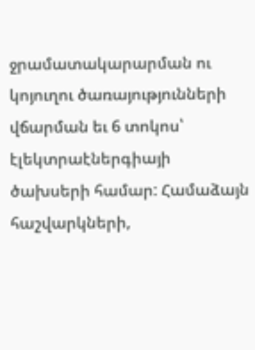ջրամատակարարման ու կոյուղու ծառայությունների վճարման եւ 6 տոկոս՝ էլեկտրաէներգիայի ծախսերի համար: Համաձայն հաշվարկների,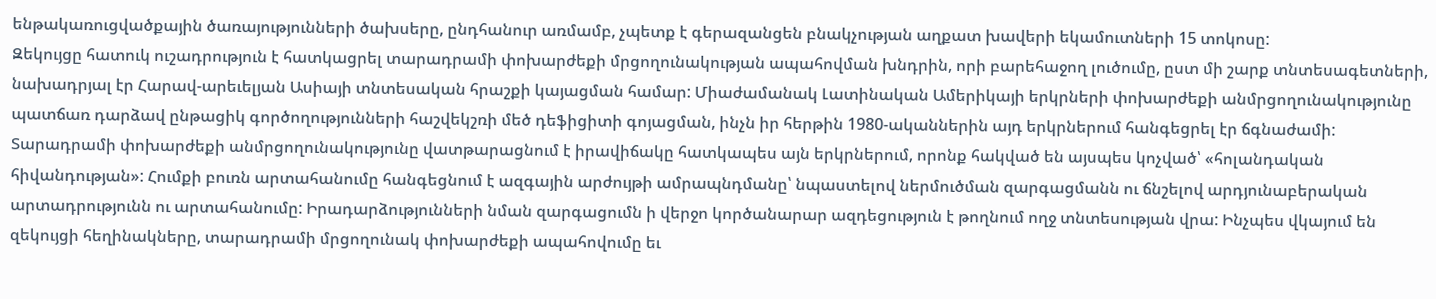ենթակառուցվածքային ծառայությունների ծախսերը, ընդհանուր առմամբ, չպետք է գերազանցեն բնակչության աղքատ խավերի եկամուտների 15 տոկոսը:
Զեկույցը հատուկ ուշադրություն է հատկացրել տարադրամի փոխարժեքի մրցողունակության ապահովման խնդրին, որի բարեհաջող լուծումը, ըստ մի շարք տնտեսագետների, նախադրյալ էր Հարավ-արեւելյան Ասիայի տնտեսական հրաշքի կայացման համար: Միաժամանակ Լատինական Ամերիկայի երկրների փոխարժեքի անմրցողունակությունը պատճառ դարձավ ընթացիկ գործողությունների հաշվեկշռի մեծ դեֆիցիտի գոյացման, ինչն իր հերթին 1980-ականներին այդ երկրներում հանգեցրել էր ճգնաժամի: Տարադրամի փոխարժեքի անմրցողունակությունը վատթարացնում է իրավիճակը հատկապես այն երկրներում, որոնք հակված են այսպես կոչված՝ «հոլանդական հիվանդության»: Հումքի բուռն արտահանումը հանգեցնում է ազգային արժույթի ամրապնդմանը՝ նպաստելով ներմուծման զարգացմանն ու ճնշելով արդյունաբերական արտադրությունն ու արտահանումը: Իրադարձությունների նման զարգացումն ի վերջո կործանարար ազդեցություն է թողնում ողջ տնտեսության վրա: Ինչպես վկայում են զեկույցի հեղինակները, տարադրամի մրցողունակ փոխարժեքի ապահովումը եւ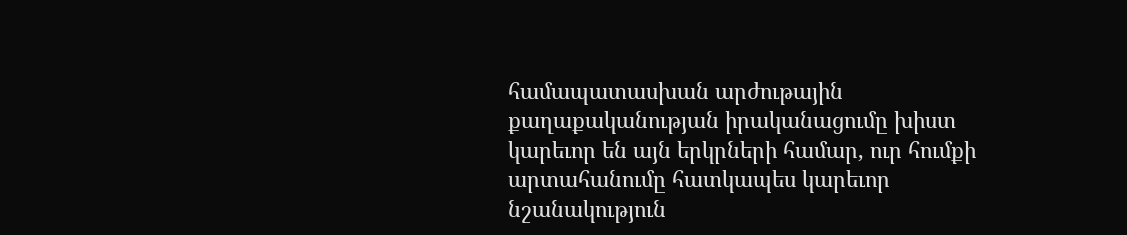համապատասխան արժութային քաղաքականության իրականացումը խիստ կարեւոր են այն երկրների համար, ուր հումքի արտահանումը հատկապես կարեւոր նշանակություն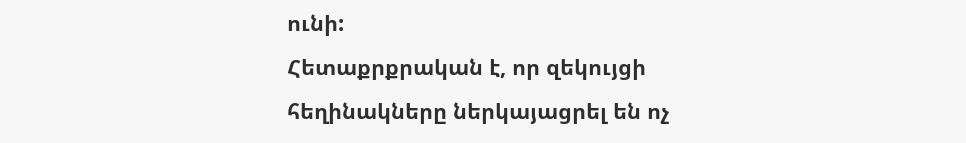ունի:
Հետաքրքրական է, որ զեկույցի հեղինակները ներկայացրել են ոչ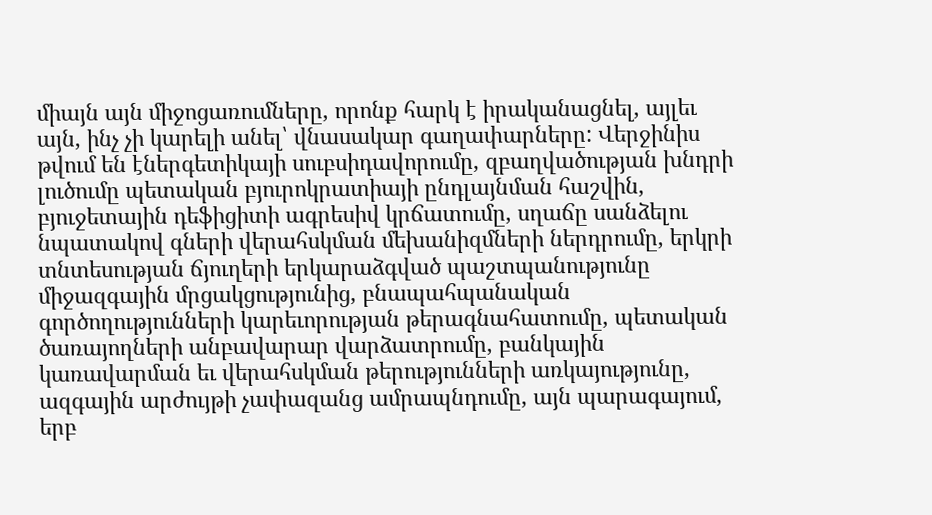միայն այն միջոցառումները, որոնք հարկ է իրականացնել, այլեւ այն, ինչ չի կարելի անել՝ վնասակար գաղափարները: Վերջինիս թվում են էներգետիկայի սուբսիդավորումը, զբաղվածության խնդրի լուծումը պետական բյուրոկրատիայի ընդլայնման հաշվին, բյուջետային դեֆիցիտի ագրեսիվ կրճատումը, սղաճը սանձելու նպատակով գների վերահսկման մեխանիզմների ներդրումը, երկրի տնտեսության ճյուղերի երկարաձգված պաշտպանությունը միջազգային մրցակցությունից, բնապահպանական գործողությունների կարեւորության թերագնահատումը, պետական ծառայողների անբավարար վարձատրումը, բանկային կառավարման եւ վերահսկման թերությունների առկայությունը, ազգային արժույթի չափազանց ամրապնդումը, այն պարագայում, երբ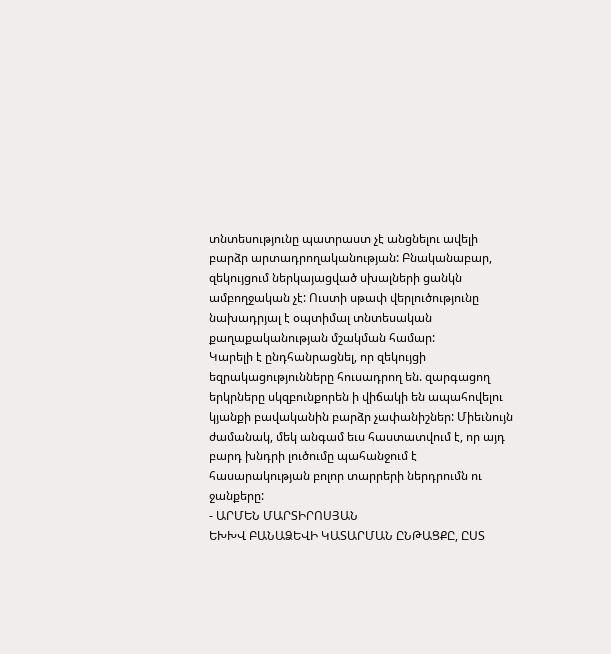տնտեսությունը պատրաստ չէ անցնելու ավելի բարձր արտադրողականության: Բնականաբար, զեկույցում ներկայացված սխալների ցանկն ամբողջական չէ: Ուստի սթափ վերլուծությունը նախադրյալ է օպտիմալ տնտեսական քաղաքականության մշակման համար:
Կարելի է ընդհանրացնել, որ զեկույցի եզրակացությունները հուսադրող են. զարգացող երկրները սկզբունքորեն ի վիճակի են ապահովելու կյանքի բավականին բարձր չափանիշներ: Միեւնույն ժամանակ, մեկ անգամ եւս հաստատվում է, որ այդ բարդ խնդրի լուծումը պահանջում է հասարակության բոլոր տարրերի ներդրումն ու ջանքերը:
- ԱՐՄԵՆ ՄԱՐՏԻՐՈՍՅԱՆ
ԵԽԽՎ ԲԱՆԱՁԵՎԻ ԿԱՏԱՐՄԱՆ ԸՆԹԱՑՔԸ, ԸՍՏ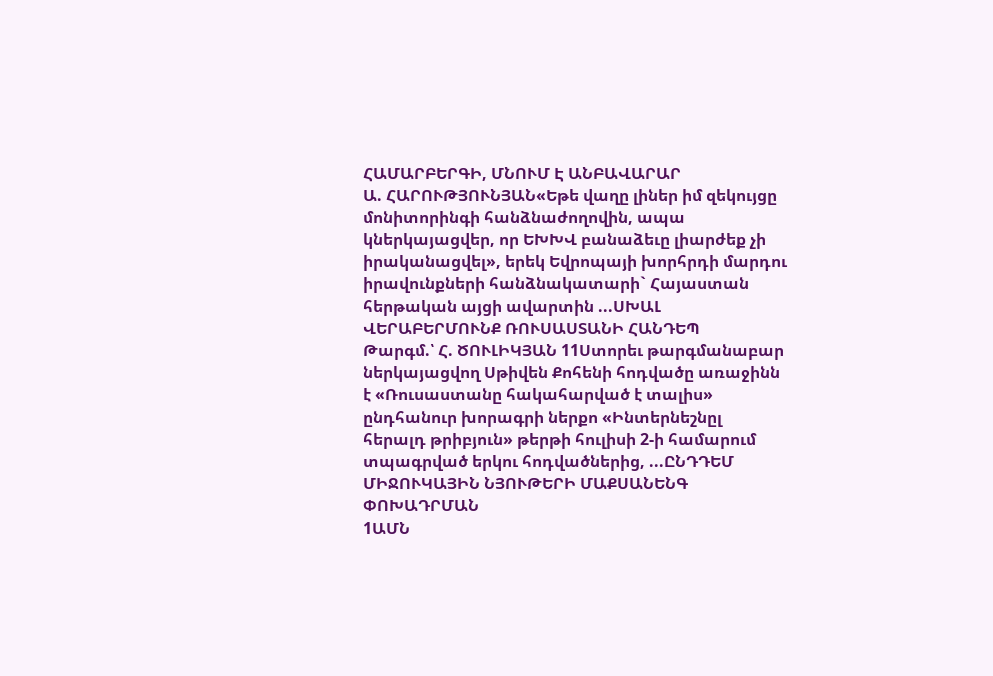ՀԱՄԱՐԲԵՐԳԻ, ՄՆՈՒՄ Է ԱՆԲԱՎԱՐԱՐ
Ա. ՀԱՐՈՒԹՅՈՒՆՅԱՆ«Եթե վաղը լիներ իմ զեկույցը մոնիտորինգի հանձնաժողովին, ապա կներկայացվեր, որ ԵԽԽՎ բանաձեւը լիարժեք չի իրականացվել», երեկ Եվրոպայի խորհրդի մարդու իրավունքների հանձնակատարի` Հայաստան հերթական այցի ավարտին ...ՍԽԱԼ ՎԵՐԱԲԵՐՄՈՒՆՔ ՌՈՒՍԱՍՏԱՆԻ ՀԱՆԴԵՊ
Թարգմ.՝ Հ. ԾՈՒԼԻԿՅԱՆ 11Ստորեւ թարգմանաբար ներկայացվող Սթիվեն Քոհենի հոդվածը առաջինն է «Ռուսաստանը հակահարված է տալիս» ընդհանուր խորագրի ներքո «Ինտերնեշնըլ հերալդ թրիբյուն» թերթի հուլիսի 2-ի համարում տպագրված երկու հոդվածներից, ...ԸՆԴԴԵՄ ՄԻՋՈՒԿԱՅԻՆ ՆՅՈՒԹԵՐԻ ՄԱՔՍԱՆԵՆԳ ՓՈԽԱԴՐՄԱՆ
1ԱՄՆ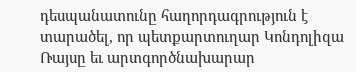դեսպանատունը հաղորդագրություն է տարածել, որ պետքարտուղար Կոնդոլիզա Ռայսը եւ արտգործնախարար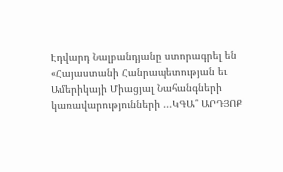Էդվարդ Նալբանդյանը ստորագրել են «Հայաստանի Հանրապետության եւ Ամերիկայի Միացյալ Նահանգների կառավարությունների ...ԿԳԱ՞ ԱՐԴՅՈՔ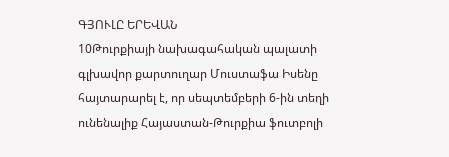ԳՅՈՒԼԸ ԵՐԵՎԱՆ
10Թուրքիայի նախագահական պալատի գլխավոր քարտուղար Մուստաֆա Իսենը հայտարարել է, որ սեպտեմբերի 6-ին տեղի ունենալիք Հայաստան-Թուրքիա ֆուտբոլի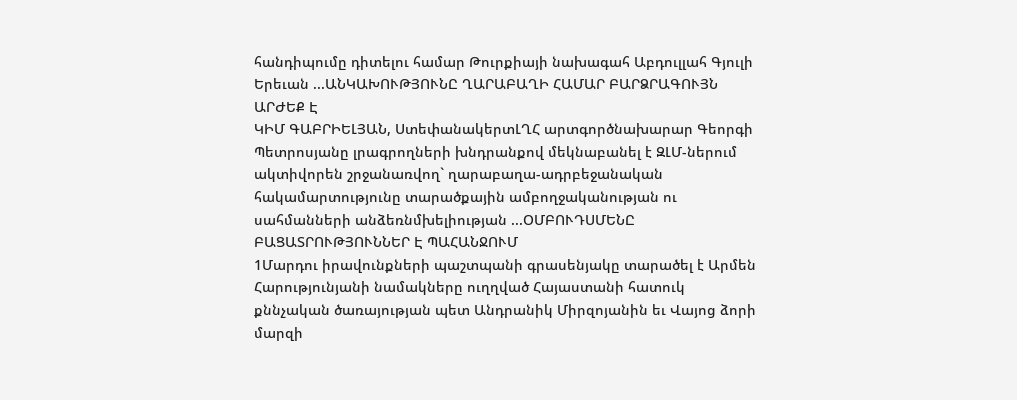հանդիպումը դիտելու համար Թուրքիայի նախագահ Աբդուլլահ Գյուլի Երեւան ...ԱՆԿԱԽՈՒԹՅՈՒՆԸ ՂԱՐԱԲԱՂԻ ՀԱՄԱՐ ԲԱՐՁՐԱԳՈՒՅՆ ԱՐԺԵՔ Է
ԿԻՄ ԳԱԲՐԻԵԼՅԱՆ, ՍտեփանակերտԼՂՀ արտգործնախարար Գեորգի Պետրոսյանը լրագրողների խնդրանքով մեկնաբանել է ԶԼՄ-ներում ակտիվորեն շրջանառվող` ղարաբաղա-ադրբեջանական հակամարտությունը տարածքային ամբողջականության ու սահմանների անձեռնմխելիության ...ՕՄԲՈՒԴՍՄԵՆԸ ԲԱՑԱՏՐՈՒԹՅՈՒՆՆԵՐ Է ՊԱՀԱՆՋՈՒՄ
1Մարդու իրավունքների պաշտպանի գրասենյակը տարածել է Արմեն Հարությունյանի նամակները ուղղված Հայաստանի հատուկ քննչական ծառայության պետ Անդրանիկ Միրզոյանին եւ Վայոց ձորի մարզի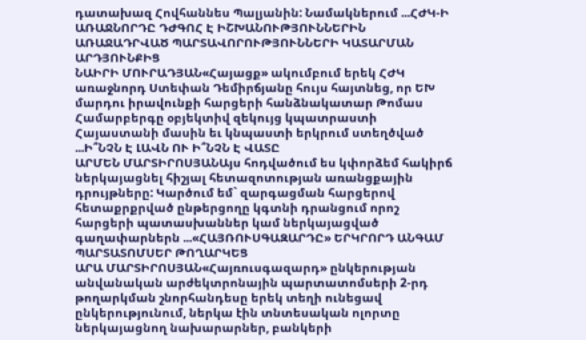դատախազ Հովհաննես Պալյանին: Նամակներում ...ՀԺԿ-Ի ԱՌԱՋՆՈՐԴԸ ԴԺԳՈՀ Է ԻՇԽԱՆՈՒԹՅՈՒՆՆԵՐԻՆ ԱՌԱՋԱԴՐՎԱԾ ՊԱՐՏԱՎՈՐՈՒԹՅՈՒՆՆԵՐԻ ԿԱՏԱՐՄԱՆ ԱՐԴՅՈՒՆՔԻՑ
ՆԱԻՐԻ ՄՈՒՐԱԴՅԱՆ«Հայացք» ակումբում երեկ ՀԺԿ առաջնորդ Ստեփան Դեմիրճյանը հույս հայտնեց, որ ԵԽ մարդու իրավունքի հարցերի հանձնակատար Թոմաս Համարբերգը օբյեկտիվ զեկույց կպատրաստի Հայաստանի մասին եւ կնպաստի երկրում ստեղծված ...Ի՞ՆՉՆ Է ԼԱՎՆ ՈՒ Ի՞ՆՉՆ Է ՎԱՏԸ
ԱՐՄԵՆ ՄԱՐՏԻՐՈՍՅԱՆԱյս հոդվածում ես կփորձեմ հակիրճ ներկայացնել հիշյալ հետազոտության առանցքային դրույթները: Կարծում եմ` զարգացման հարցերով հետաքրքրված ընթերցողը կգտնի դրանցում որոշ հարցերի պատասխաններ կամ ներկայացված գաղափարներն ...«ՀԱՅՌՈՒՍԳԱԶԱՐԴԸ» ԵՐԿՐՈՐԴ ԱՆԳԱՄ ՊԱՐՏԱՏՈՄՍԵՐ ԹՈՂԱՐԿԵՑ
ԱՐԱ ՄԱՐՏԻՐՈՍՅԱՆ«Հայռուսգազարդ» ընկերության անվանական արժեկտրոնային պարտատոմսերի 2-րդ թողարկման շնորհանդեսը երեկ տեղի ունեցավ ընկերությունում, ներկա էին տնտեսական ոլորտը ներկայացնող նախարարներ, բանկերի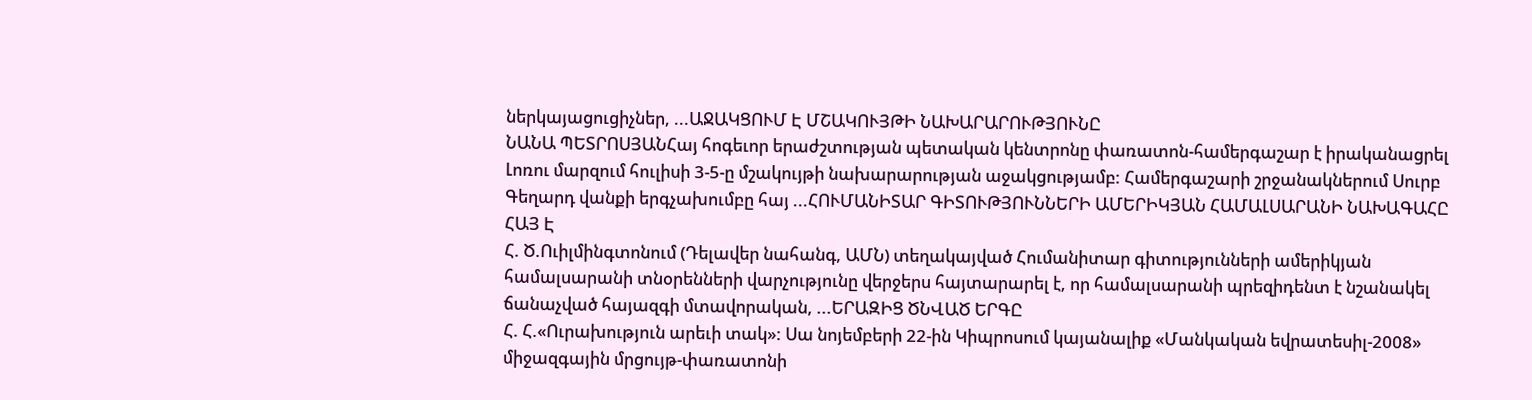ներկայացուցիչներ, ...ԱՋԱԿՑՈՒՄ Է ՄՇԱԿՈՒՅԹԻ ՆԱԽԱՐԱՐՈՒԹՅՈՒՆԸ
ՆԱՆԱ ՊԵՏՐՈՍՅԱՆՀայ հոգեւոր երաժշտության պետական կենտրոնը փառատոն-համերգաշար է իրականացրել Լոռու մարզում հուլիսի 3-5-ը մշակույթի նախարարության աջակցությամբ: Համերգաշարի շրջանակներում Սուրբ Գեղարդ վանքի երգչախումբը հայ ...ՀՈՒՄԱՆԻՏԱՐ ԳԻՏՈՒԹՅՈՒՆՆԵՐԻ ԱՄԵՐԻԿՅԱՆ ՀԱՄԱԼՍԱՐԱՆԻ ՆԱԽԱԳԱՀԸ ՀԱՅ Է
Հ. Ծ.Ուիլմինգտոնում (Դելավեր նահանգ, ԱՄՆ) տեղակայված Հումանիտար գիտությունների ամերիկյան համալսարանի տնօրենների վարչությունը վերջերս հայտարարել է, որ համալսարանի պրեզիդենտ է նշանակել ճանաչված հայազգի մտավորական, ...ԵՐԱԶԻՑ ԾՆՎԱԾ ԵՐԳԸ
Հ. Հ.«Ուրախություն արեւի տակ»: Սա նոյեմբերի 22-ին Կիպրոսում կայանալիք «Մանկական եվրատեսիլ-2008» միջազգային մրցույթ-փառատոնի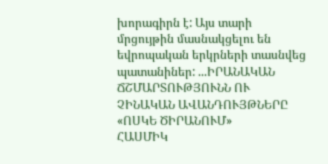խորագիրն է: Այս տարի մրցույթին մասնակցելու են եվրոպական երկրների տասնվեց պատանիներ: ...ԻՐԱՆԱԿԱՆ ՃՇՄԱՐՏՈՒԹՅՈՒՆՆ ՈՒ ՉԻՆԱԿԱՆ ԱՎԱՆԴՈՒՅԹՆԵՐԸ «ՈՍԿԵ ԾԻՐԱՆՈՒՄ»
ՀԱՍՄԻԿ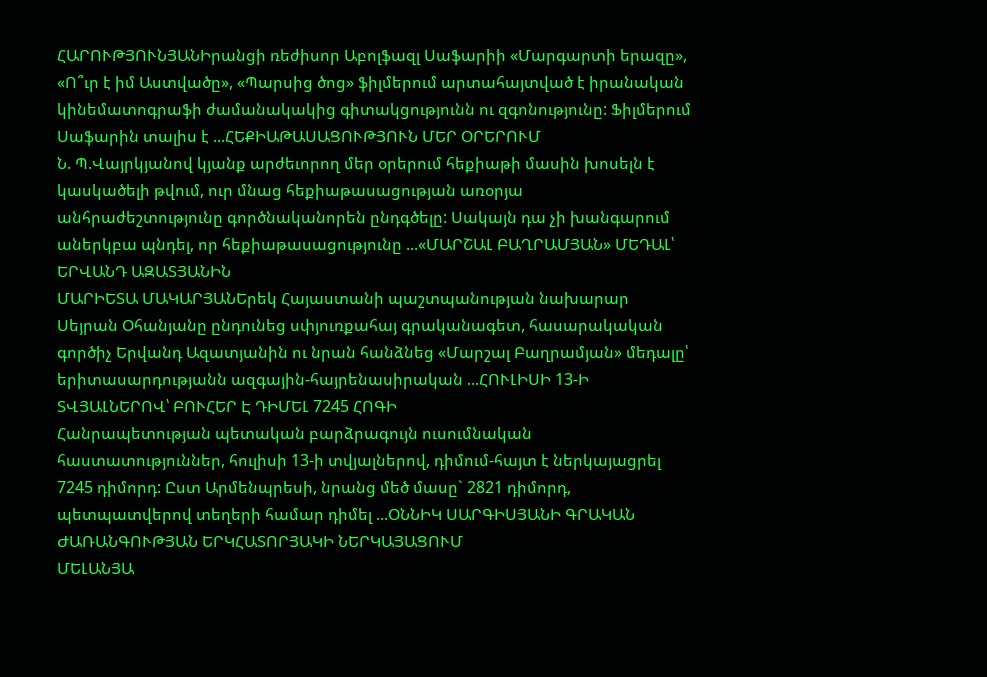ՀԱՐՈՒԹՅՈՒՆՅԱՆԻրանցի ռեժիսոր Աբոլֆազլ Սաֆարիի «Մարգարտի երազը», «Ո՞ւր է իմ Աստվածը», «Պարսից ծոց» ֆիլմերում արտահայտված է իրանական կինեմատոգրաֆի ժամանակակից գիտակցությունն ու զգոնությունը: Ֆիլմերում Սաֆարին տալիս է ...ՀԵՔԻԱԹԱՍԱՑՈՒԹՅՈՒՆ ՄԵՐ ՕՐԵՐՈՒՄ
Ն. Պ.Վայրկյանով կյանք արժեւորող մեր օրերում հեքիաթի մասին խոսելն է կասկածելի թվում, ուր մնաց հեքիաթասացության առօրյա անհրաժեշտությունը գործնականորեն ընդգծելը: Սակայն դա չի խանգարում աներկբա պնդել, որ հեքիաթասացությունը ...«ՄԱՐՇԱԼ ԲԱՂՐԱՄՅԱՆ» ՄԵԴԱԼ՝ ԵՐՎԱՆԴ ԱԶԱՏՅԱՆԻՆ
ՄԱՐԻԵՏԱ ՄԱԿԱՐՅԱՆԵրեկ Հայաստանի պաշտպանության նախարար Սեյրան Օհանյանը ընդունեց սփյուռքահայ գրականագետ, հասարակական գործիչ Երվանդ Ազատյանին ու նրան հանձնեց «Մարշալ Բաղրամյան» մեդալը՝ երիտասարդությանն ազգային-հայրենասիրական ...ՀՈՒԼԻՍԻ 13-Ի ՏՎՅԱԼՆԵՐՈՎ՝ ԲՈՒՀԵՐ Է ԴԻՄԵԼ 7245 ՀՈԳԻ
Հանրապետության պետական բարձրագույն ուսումնական հաստատություններ, հուլիսի 13-ի տվյալներով, դիմում-հայտ է ներկայացրել 7245 դիմորդ: Ըստ Արմենպրեսի, նրանց մեծ մասը` 2821 դիմորդ, պետպատվերով տեղերի համար դիմել ...ՕՆՆԻԿ ՍԱՐԳԻՍՅԱՆԻ ԳՐԱԿԱՆ ԺԱՌԱՆԳՈՒԹՅԱՆ ԵՐԿՀԱՏՈՐՅԱԿԻ ՆԵՐԿԱՅԱՑՈՒՄ
ՄԵԼԱՆՅԱ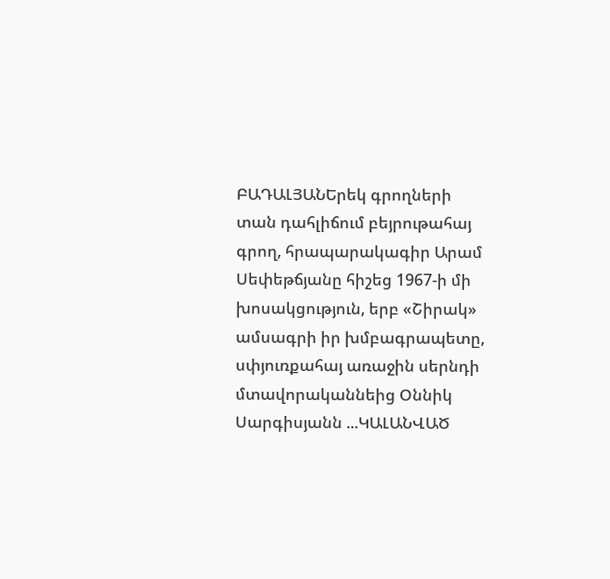ԲԱԴԱԼՅԱՆԵրեկ գրողների տան դահլիճում բեյրութահայ գրող, հրապարակագիր Արամ Սեփեթճյանը հիշեց 1967-ի մի խոսակցություն, երբ «Շիրակ» ամսագրի իր խմբագրապետը, սփյուռքահայ առաջին սերնդի մտավորականնեից Օննիկ Սարգիսյանն ...ԿԱԼԱՆՎԱԾ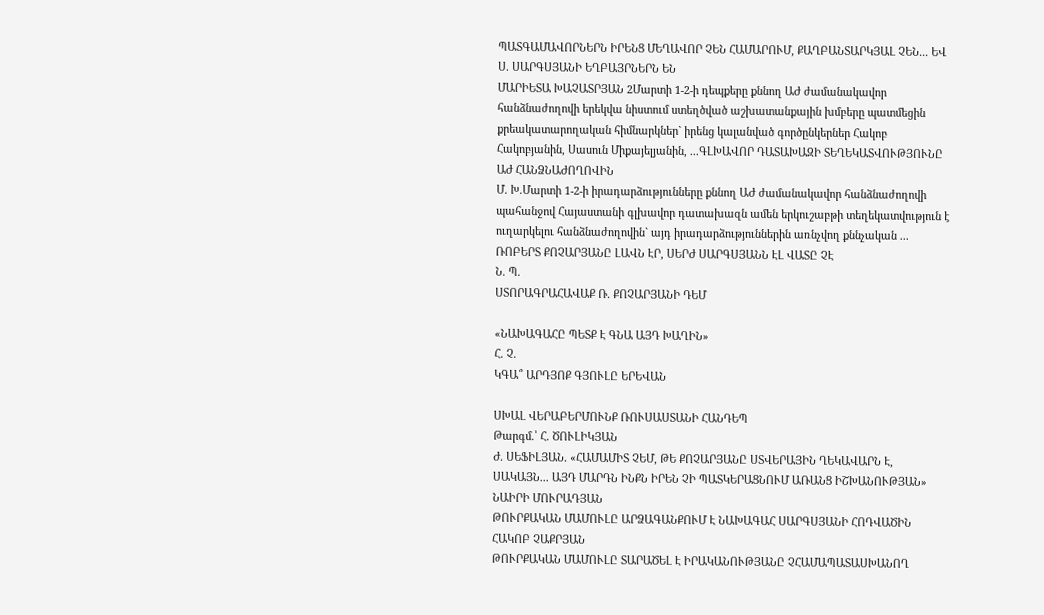ՊԱՏԳԱՄԱՎՈՐՆԵՐՆ ԻՐԵՆՑ ՄԵՂԱՎՈՐ ՉԵՆ ՀԱՄԱՐՈՒՄ, ՔԱՂԲԱՆՏԱՐԿՅԱԼ ՉԵՆ... ԵՎ Ս. ՍԱՐԳՍՅԱՆԻ ԵՂԲԱՅՐՆԵՐՆ ԵՆ
ՄԱՐԻԵՏԱ ԽԱՉԱՏՐՅԱՆ 2Մարտի 1-2-ի դեպքերը քննող ԱԺ ժամանակավոր հանձնաժողովի երեկվա նիստում ստեղծված աշխատանքային խմբերը պատմեցին քրեակատարողական հիմնարկներ` իրենց կալանված գործընկերներ Հակոբ Հակոբյանին, Սասուն Միքայելյանին, ...ԳԼԽԱՎՈՐ ԴԱՏԱԽԱԶԻ ՏԵՂԵԿԱՏՎՈՒԹՅՈՒՆԸ ԱԺ ՀԱՆՁՆԱԺՈՂՈՎԻՆ
Մ. Խ.Մարտի 1-2-ի իրադարձությունները քննող ԱԺ ժամանակավոր հանձնաժողովի պահանջով Հայաստանի գլխավոր դատախազն ամեն երկուշաբթի տեղեկատվություն է ուղարկելու հանձնաժողովին` այդ իրադարձություններին առնչվող քննչական ...
ՌՈԲԵՐՏ ՔՈՉԱՐՅԱՆԸ ԼԱՎՆ ԷՐ, ՍԵՐԺ ՍԱՐԳՍՅԱՆՆ ԷԼ ՎԱՏԸ ՉԷ
Ն. Պ.
ՍՏՈՐԱԳՐԱՀԱՎԱՔ Ռ. ՔՈՉԱՐՅԱՆԻ ԴԵՄ

«ՆԱԽԱԳԱՀԸ ՊԵՏՔ Է ԳՆԱ ԱՅԴ ԽԱՂԻՆ»
Հ. Չ.
ԿԳԱ՞ ԱՐԴՅՈՔ ԳՅՈՒԼԸ ԵՐԵՎԱՆ

ՍԽԱԼ ՎԵՐԱԲԵՐՄՈՒՆՔ ՌՈՒՍԱՍՏԱՆԻ ՀԱՆԴԵՊ
Թարգմ.՝ Հ. ԾՈՒԼԻԿՅԱՆ
Ժ. ՍԵՖԻԼՅԱՆ. «ՀԱՄԱՄԻՏ ՉԵՄ, ԹԵ ՔՈՉԱՐՅԱՆԸ ՍՏՎԵՐԱՅԻՆ ՂԵԿԱՎԱՐՆ Է, ՍԱԿԱՅՆ... ԱՅԴ ՄԱՐԴՆ ԻՆՔՆ ԻՐԵՆ ՉԻ ՊԱՏԿԵՐԱՑՆՈՒՄ ԱՌԱՆՑ ԻՇԽԱՆՈՒԹՅԱՆ»
ՆԱԻՐԻ ՄՈՒՐԱԴՅԱՆ
ԹՈՒՐՔԱԿԱՆ ՄԱՄՈՒԼԸ ԱՐՁԱԳԱՆՔՈՒՄ Է ՆԱԽԱԳԱՀ ՍԱՐԳՍՅԱՆԻ ՀՈԴՎԱԾԻՆ
ՀԱԿՈԲ ՉԱՔՐՅԱՆ
ԹՈՒՐՔԱԿԱՆ ՄԱՄՈՒԼԸ ՏԱՐԱԾԵԼ Է ԻՐԱԿԱՆՈՒԹՅԱՆԸ ՉՀԱՄԱՊԱՏԱՍԽԱՆՈՂ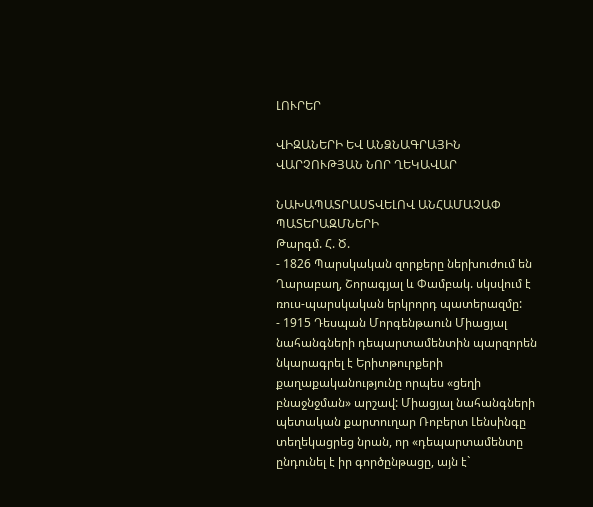ԼՈՒՐԵՐ

ՎԻԶԱՆԵՐԻ ԵՎ ԱՆՁՆԱԳՐԱՅԻՆ ՎԱՐՉՈՒԹՅԱՆ ՆՈՐ ՂԵԿԱՎԱՐ

ՆԱԽԱՊԱՏՐԱՍՏՎԵԼՈՎ ԱՆՀԱՄԱՉԱՓ ՊԱՏԵՐԱԶՄՆԵՐԻ
Թարգմ. Հ. Ծ.
- 1826 Պարսկական զորքերը ներխուժում են Ղարաբաղ, Շորագյալ և Փամբակ. սկսվում է ռուս-պարսկական երկրորդ պատերազմը:
- 1915 Դեսպան Մորգենթաուն Միացյալ նահանգների դեպարտամենտին պարզորեն նկարագրել է Երիտթուրքերի քաղաքականությունը որպես «ցեղի բնաջնջման» արշավ: Միացյալ նահանգների պետական քարտուղար Ռոբերտ Լենսինգը տեղեկացրեց նրան, որ «դեպարտամենտը ընդունել է իր գործընթացը, այն է`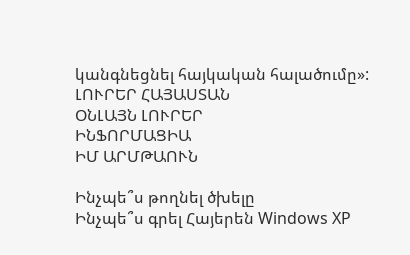կանգնեցնել հայկական հալածումը»:
ԼՈՒՐԵՐ ՀԱՅԱՍՏԱՆ
ՕՆԼԱՅՆ ԼՈՒՐԵՐ
ԻՆՖՈՐՄԱՑԻԱ
ԻՄ ԱՐՄԹԱՈՒՆ

Ինչպե՞ս թողնել ծխելը
Ինչպե՞ս գրել Հայերեն Windows XP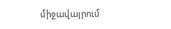միջավայրում